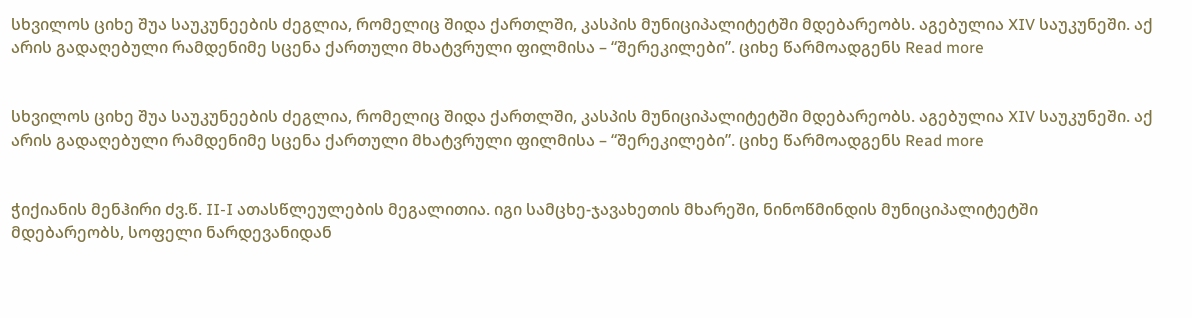სხვილოს ციხე შუა საუკუნეების ძეგლია, რომელიც შიდა ქართლში, კასპის მუნიციპალიტეტში მდებარეობს. აგებულია XIV საუკუნეში. აქ არის გადაღებული რამდენიმე სცენა ქართული მხატვრული ფილმისა – “შერეკილები”. ციხე წარმოადგენს Read more


სხვილოს ციხე შუა საუკუნეების ძეგლია, რომელიც შიდა ქართლში, კასპის მუნიციპალიტეტში მდებარეობს. აგებულია XIV საუკუნეში. აქ არის გადაღებული რამდენიმე სცენა ქართული მხატვრული ფილმისა – “შერეკილები”. ციხე წარმოადგენს Read more


ჭიქიანის მენჰირი ძვ.წ. II-I ათასწლეულების მეგალითია. იგი სამცხე-ჯავახეთის მხარეში, ნინოწმინდის მუნიციპალიტეტში მდებარეობს, სოფელი ნარდევანიდან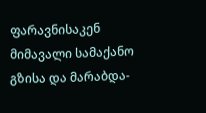ფარავნისაკენ მიმავალი სამაქანო გზისა და მარაბდა-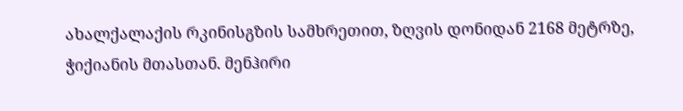ახალქალაქის რკინისგზის სამხრეთით, ზღვის დონიდან 2168 მეტრზე, ჭიქიანის მთასთან. მენჰირი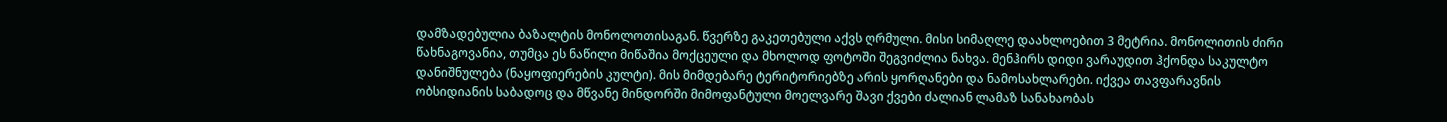დამზადებულია ბაზალტის მონოლოთისაგან. წვერზე გაკეთებული აქვს ღრმული. მისი სიმაღლე დაახლოებით 3 მეტრია. მონოლითის ძირი წახნაგოვანია, თუმცა ეს ნაწილი მიწაშია მოქცეული და მხოლოდ ფოტოში შეგვიძლია ნახვა. მენჰირს დიდი ვარაუდით ჰქონდა საკულტო დანიშნულება (ნაყოფიერების კულტი). მის მიმდებარე ტერიტორიებზე არის ყორღანები და ნამოსახლარები. იქვეა თავფარავნის ობსიდიანის საბადოც და მწვანე მინდორში მიმოფანტული მოელვარე შავი ქვები ძალიან ლამაზ სანახაობას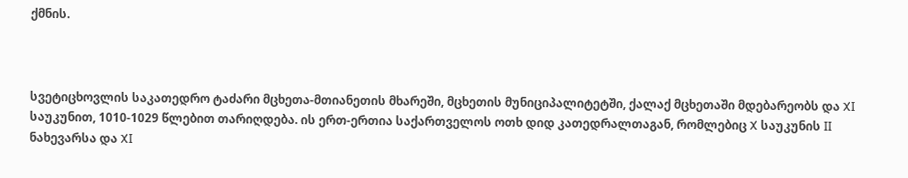ქმნის.



სვეტიცხოვლის საკათედრო ტაძარი მცხეთა-მთიანეთის მხარეში, მცხეთის მუნიციპალიტეტში, ქალაქ მცხეთაში მდებარეობს და XI საუკუნით, 1010-1029 წლებით თარიღდება. ის ერთ-ერთია საქართველოს ოთხ დიდ კათედრალთაგან, რომლებიც X საუკუნის II ნახევარსა და XI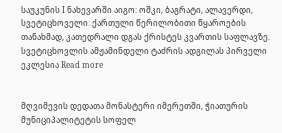საუკუნის I ნახევარში აიგო: ოშკი, ბაგრატი, ალავერდი, სვეტიცხოველი. ქართული წერილობითი წყაროების თანახმად, კათედრალი დგას ქრისტეს კვართის საფლავზე. სვეტიცხოვლის ამჟამინდელი ტაძრის ადგილას პირველი ეკლესია Read more


მღვიმევის დედათა მონასტერი იმერეთში, ჭიათურის მუნიციპალიტეტის სოფელ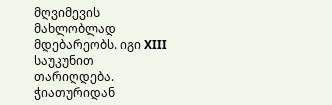მღვიმევის მახლობლად მდებარეობს. იგი XIII საუკუნით თარიღდება. ჭიათურიდან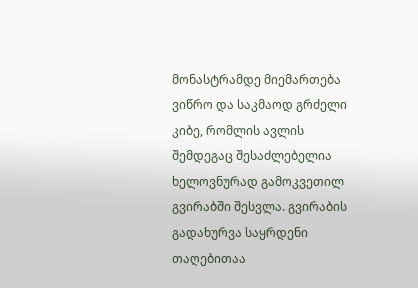მონასტრამდე მიემართება ვიწრო და საკმაოდ გრძელი კიბე, რომლის ავლის შემდეგაც შესაძლებელია ხელოვნურად გამოკვეთილ გვირაბში შესვლა. გვირაბის გადახურვა საყრდენი თაღებითაა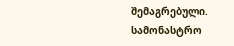შემაგრებული. სამონასტრო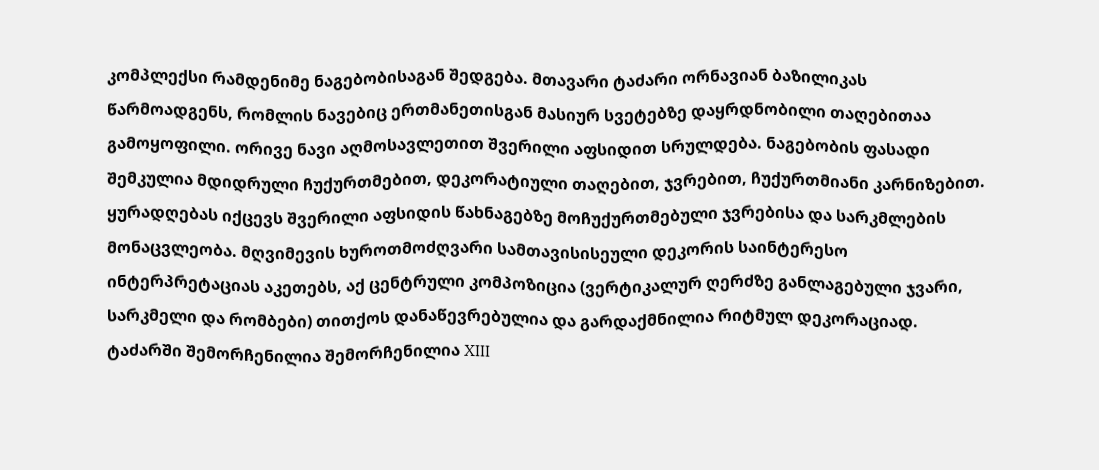კომპლექსი რამდენიმე ნაგებობისაგან შედგება. მთავარი ტაძარი ორნავიან ბაზილიკას წარმოადგენს, რომლის ნავებიც ერთმანეთისგან მასიურ სვეტებზე დაყრდნობილი თაღებითაა გამოყოფილი. ორივე ნავი აღმოსავლეთით შვერილი აფსიდით სრულდება. ნაგებობის ფასადი შემკულია მდიდრული ჩუქურთმებით, დეკორატიული თაღებით, ჯვრებით, ჩუქურთმიანი კარნიზებით. ყურადღებას იქცევს შვერილი აფსიდის წახნაგებზე მოჩუქურთმებული ჯვრებისა და სარკმლების მონაცვლეობა. მღვიმევის ხუროთმოძღვარი სამთავისისეული დეკორის საინტერესო ინტერპრეტაციას აკეთებს, აქ ცენტრული კომპოზიცია (ვერტიკალურ ღერძზე განლაგებული ჯვარი, სარკმელი და რომბები) თითქოს დანაწევრებულია და გარდაქმნილია რიტმულ დეკორაციად. ტაძარში შემორჩენილია შემორჩენილია XIII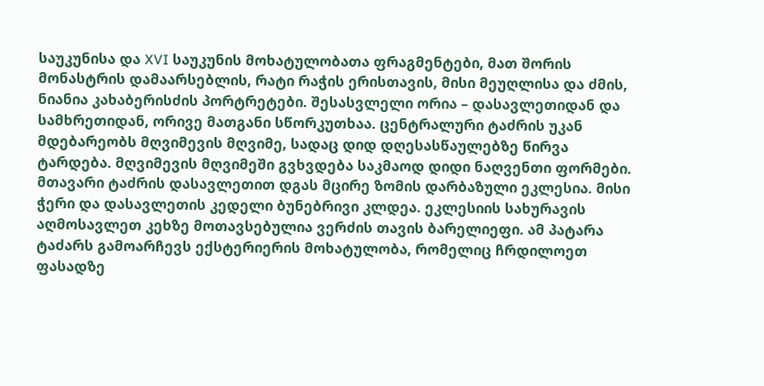საუკუნისა და XVI საუკუნის მოხატულობათა ფრაგმენტები, მათ შორის მონასტრის დამაარსებლის, რატი რაჭის ერისთავის, მისი მეუღლისა და ძმის, ნიანია კახაბერისძის პორტრეტები. შესასვლელი ორია – დასავლეთიდან და სამხრეთიდან, ორივე მათგანი სწორკუთხაა. ცენტრალური ტაძრის უკან მდებარეობს მღვიმევის მღვიმე, სადაც დიდ დღესასწაულებზე წირვა ტარდება. მღვიმევის მღვიმეში გვხვდება საკმაოდ დიდი ნაღვენთი ფორმები.
მთავარი ტაძრის დასავლეთით დგას მცირე ზომის დარბაზული ეკლესია. მისი ჭერი და დასავლეთის კედელი ბუნებრივი კლდეა. ეკლესიის სახურავის აღმოსავლეთ კეხზე მოთავსებულია ვერძის თავის ბარელიეფი. ამ პატარა ტაძარს გამოარჩევს ექსტერიერის მოხატულობა, რომელიც ჩრდილოეთ ფასადზე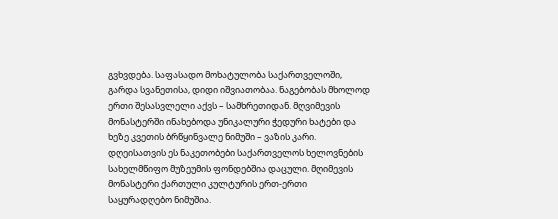გვხვდება. საფასადო მოხატულობა საქართველოში, გარდა სვანეთისა, დიდი იშვიათობაა. ნაგებობას მხოლოდ ერთი შესასვლელი აქვს – სამხრეთიდან. მღვიმევის მონასტერში ინახებოდა უნიკალური ჭედური ხატები და ხეზე კვეთის ბრწყინვალე ნიმუში – ვაზის კარი. დღეისათვის ეს ნაკეთობები საქართველოს ხელოვნების სახელმწიფო მუზეუმის ფონდებშია დაცული. მღიმევის მონასტერი ქართული კულტურის ერთ-ერთი საყურადღებო ნიმუშია.